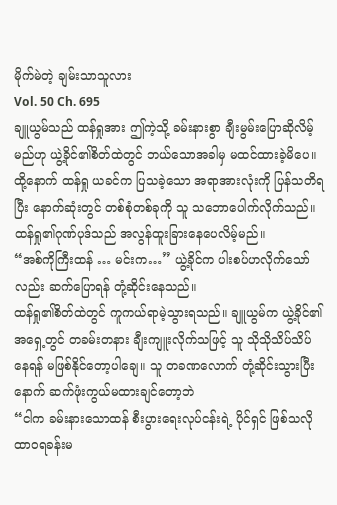မိုက်မဲတဲ့ ချမ်းသာသူလား
Vol. 50 Ch. 695
ချူယွမ်သည် ထန်ရှုအား ဤကဲ့သို့ ခမ်းနားစွာ ချီးမွမ်းပြောဆိုလိမ့်မည်ဟု ယွဲ့ခိုင်၏စိတ်ထဲတွင် ဘယ်သောအခါမှ မထင်ထားခဲ့မိပေ။ ထို့နောက် ထန်ရှု ယခင်က ပြသခဲ့သော အရာအားလုံးကို ပြန်သတိရပြီး နောက်ဆုံးတွင် တစ်စုံတစ်ခုကို သူ သဘောပေါက်လိုက်သည်။ ထန်ရှု၏ဂုဏ်ပုဒ်သည် အလွန်ထူးခြားနေပေလိမ့်မည်။
“အစ်ကိုကြီးထန် … မင်းက…” ယွဲ့ခိုင်က ပါးစပ်ဟလိုက်သော်လည်း ဆက်ပြောရန် တုံ့ဆိုင်းနေသည်။
ထန်ရှု၏စိတ်ထဲတွင် ကူကယ်ရာမဲ့သွားရသည်။ ချူယွမ်က ယွဲ့ခိုင်၏အရှေ့တွင် တခမ်းတနား ချီးကျူးလိုက်သဖြင့် သူ သိုသိုသိပ်သိပ် နေရန် မဖြစ်နိုင်တော့ပါချေ။ သူ တခဏလောက် တုံ့ဆိုင်းသွားပြီးနောက် ဆက်ဖုံးကွယ်မထားချင်တော့ဘဲ
“ငါက ခမ်းနားသောထန် စီးပွားရေးလုပ်ငန်းရဲ့ ပိုင်ရှင် ဖြစ်သလို ထာဝရခန်းမ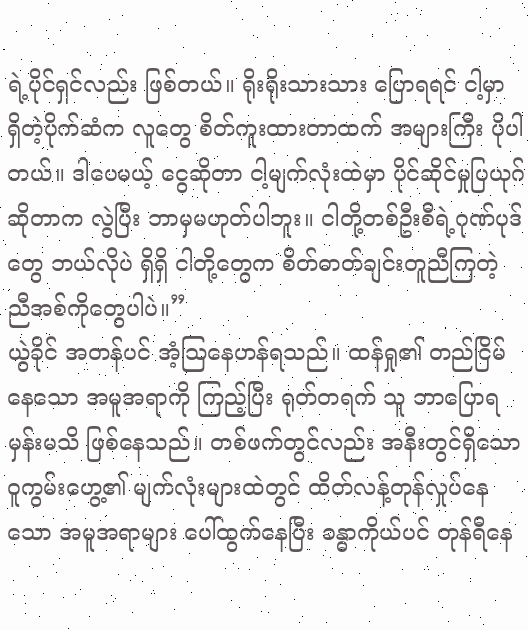ရဲ့ပိုင်ရှင်လည်း ဖြစ်တယ်။ ရိုးရိုးသားသား ပြောရရင် ငါ့မှာ ရှိတဲ့ပိုက်ဆံက လူတွေ စိတ်ကူးထားတာထက် အများကြီး ပိုပါတယ်။ ဒါပေမယ့် ငွေဆိုတာ ငါ့မျက်လုံးထဲမှာ ပိုင်ဆိုင်မှုပြယုဂ်ဆိုတာက လွဲပြီး ဘာမှမဟုတ်ပါဘူး။ ငါတို့တစ်ဦးစီရဲ့ဂုဏ်ပုဒ်တွေ ဘယ်လိုပဲ ရှိရှိ ငါတို့တွေက စိတ်ဓာတ်ချင်းတူညီကြတဲ့ ညီအစ်ကိုတွေပါပဲ။”
ယွဲခိုင် အတန်ပင် အံ့သြနေဟန်ရသည်။ ထန်ရှု၏ တည်ငြိမ်နေသော အမူအရာကို ကြည့်ပြီး ရုတ်တရက် သူ ဘာပြောရမှန်းမသိ ဖြစ်နေသည်။ တစ်ဖက်တွင်လည်း အနီးတွင်ရှိသော ဝူကွမ်းဟွေ့၏ မျက်လုံးများထဲတွင် ထိတ်လန့်တုန်လှုပ်နေသော အမူအရာများ ပေါ်ထွက်နေပြီး ခန္ဓာကိုယ်ပင် တုန်ရီနေ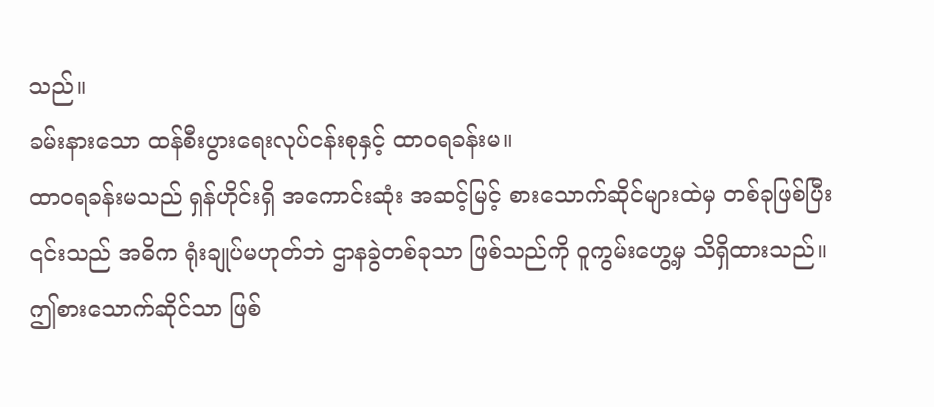သည်။
ခမ်းနားသော ထန်စီးပွားရေးလုပ်ငန်းစုနှင့် ထာဝရခန်းမ။
ထာဝရခန်းမသည် ရှန်ဟိုင်းရှိ အကောင်းဆုံး အဆင့်မြင့် စားသောက်ဆိုင်များထဲမှ တစ်ခုဖြစ်ပြီး ၎င်းသည် အဓိက ရုံးချုပ်မဟုတ်ဘဲ ဌာနခွဲတစ်ခုသာ ဖြစ်သည်ကို ဝူကွမ်းဟွေ့မှ သိရှိထားသည်။ ဤစားသောက်ဆိုင်သာ ဖြစ်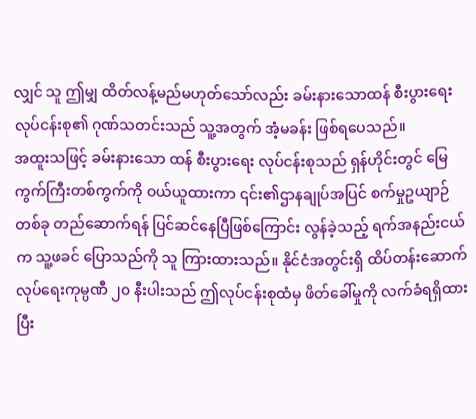လျှင် သူ ဤမျှ ထိတ်လန့်မည်မဟုတ်သော်လည်း ခမ်းနားသောထန် စီးပွားရေးလုပ်ငန်းစု၏ ဂုဏ်သတင်းသည် သူ့အတွက် အံ့မခန်း ဖြစ်ရပေသည်။
အထူးသဖြင့် ခမ်းနားသော ထန် စီးပွားရေး လုပ်ငန်းစုသည် ရှန်ဟိုင်းတွင် မြေကွက်ကြီးတစ်ကွက်ကို ဝယ်ယူထားကာ ၎င်း၏ဌာနချုပ်အပြင် စက်မှုဥယျာဉ်တစ်ခု တည်ဆောက်ရန် ပြင်ဆင်နေပြီဖြစ်ကြောင်း လွန်ခဲ့သည့် ရက်အနည်းငယ်က သူ့ဖခင် ပြောသည်ကို သူ ကြားထားသည်။ နိုင်ငံအတွင်းရှိ ထိပ်တန်းဆောက်လုပ်ရေးကုမ္ပဏီ ၂၀ နီးပါးသည် ဤလုပ်ငန်းစုထံမှ ဖိတ်ခေါ်မှုကို လက်ခံရရှိထားပြီး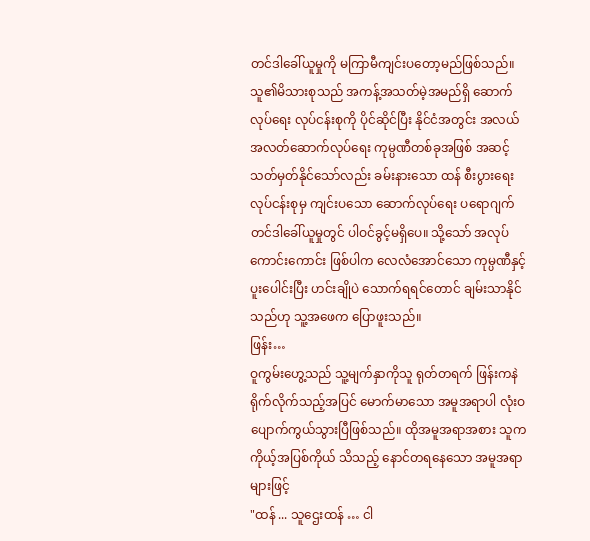တင်ဒါခေါ်ယူမှုကို မကြာမီကျင်းပတော့မည်ဖြစ်သည်။
သူ၏မိသားစုသည် အကန့်အသတ်မဲ့အမည်ရှိ ဆောက်လုပ်ရေး လုပ်ငန်းစုကို ပိုင်ဆိုင်ပြီး နိုင်ငံအတွင်း အလယ်အလတ်ဆောက်လုပ်ရေး ကုမ္ပဏီတစ်ခုအဖြစ် အဆင့်သတ်မှတ်နိုင်သော်လည်း ခမ်းနားသော ထန် စီးပွားရေးလုပ်ငန်းစုမှ ကျင်းပသော ဆောက်လုပ်ရေး ပရောဂျက်တင်ဒါခေါ်ယူမှုတွင် ပါဝင်ခွင့်မရှိပေ။ သို့သော် အလုပ်ကောင်းကောင်း ဖြစ်ပါက လေလံအောင်သော ကုမ္ပဏီနှင့် ပူးပေါင်းပြီး ဟင်းချိုပဲ သောက်ရရင်တောင် ချမ်းသာနိုင်သည်ဟု သူ့အဖေက ပြောဖူးသည်။
ဖြန်း…
ဝူကွမ်းဟွေ့သည် သူ့မျက်နှာကိုသူ ရုတ်တရက် ဖြန်းကနဲ ရိုက်လိုက်သည့်အပြင် မောက်မာသော အမူအရာပါ လုံးဝ ပျောက်ကွယ်သွားပြီဖြစ်သည်။ ထိုအမူအရာအစား သူက ကိုယ့်အပြစ်ကိုယ် သိသည့် နောင်တရနေသော အမူအရာများဖြင့်
"ထန် ... သူဌေးထန် … ငါ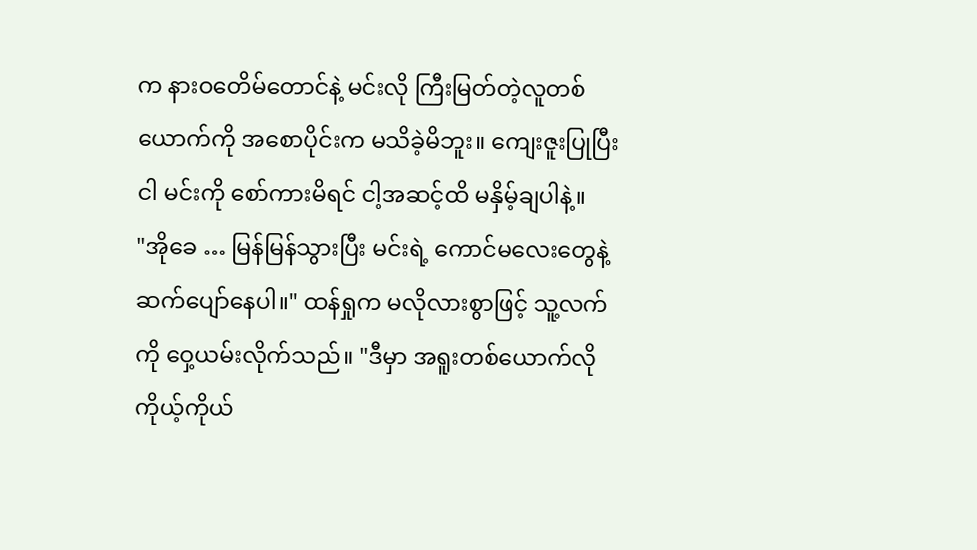က နားဝတေိမ်တောင်နဲ့ မင်းလို ကြီးမြတ်တဲ့လူတစ်ယောက်ကို အစောပိုင်းက မသိခဲ့မိဘူး။ ကျေးဇူးပြုပြီး ငါ မင်းကို စော်ကားမိရင် ငါ့အဆင့်ထိ မနှိမ့်ချပါနဲ့။
"အိုခေ … မြန်မြန်သွားပြီး မင်းရဲ့ ကောင်မလေးတွေနဲ့ ဆက်ပျော်နေပါ။" ထန်ရှုက မလိုလားစွာဖြင့် သူ့လက်ကို ဝှေ့ယမ်းလိုက်သည်။ "ဒီမှာ အရူးတစ်ယောက်လို ကိုယ့်ကိုယ်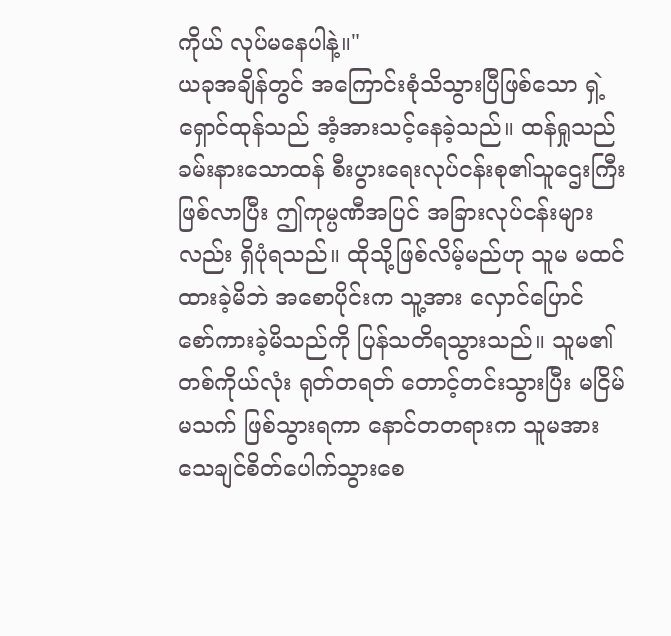ကိုယ် လုပ်မနေပါနဲ့။"
ယခုအချိန်တွင် အကြောင်းစုံသိသွားပြီဖြစ်သော ရှဲ့ရှောင်ထုန်သည် အံ့အားသင့်နေခဲ့သည်။ ထန်ရှုသည် ခမ်းနားသောထန် စီးပွားရေးလုပ်ငန်းစု၏သူဌေးကြီး ဖြစ်လာပြီး ဤကုမ္ပဏီအပြင် အခြားလုပ်ငန်းများလည်း ရှိပုံရသည်။ ထိုသို့ဖြစ်လိမ့်မည်ဟု သူမ မထင်ထားခဲ့မိဘဲ အစောပိုင်းက သူ့အား လှောင်ပြောင် စော်ကားခဲ့မိသည်ကို ပြန်သတိရသွားသည်။ သူမ၏ တစ်ကိုယ်လုံး ရုတ်တရတ် တောင့်တင်းသွားပြီး မငြိမ်မသက် ဖြစ်သွားရကာ နောင်တတရားက သူမအား သေချင်စိတ်ပေါက်သွားစေ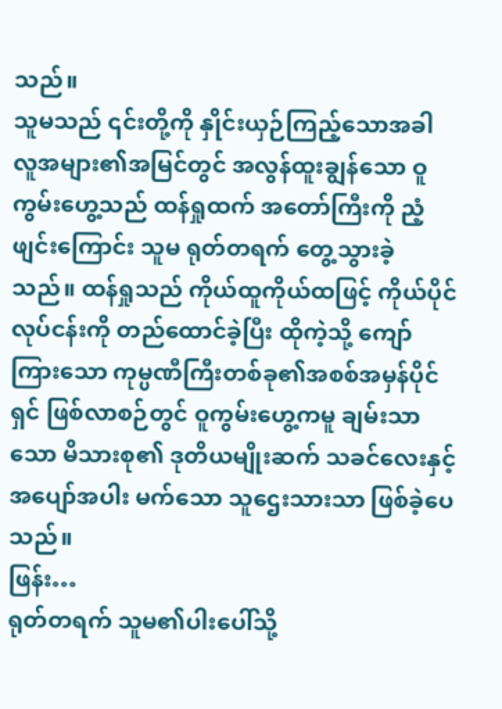သည်။
သူမသည် ၎င်းတို့ကို နှိုင်းယှဉ်ကြည့်သောအခါ လူအများ၏အမြင်တွင် အလွန်ထူးချွန်သော ဝူကွမ်းဟွေ့သည် ထန်ရှုထက် အတော်ကြီးကို ညံ့ဖျင်းကြောင်း သူမ ရုတ်တရက် တွေ့သွားခဲ့သည်။ ထန်ရှုသည် ကိုယ်ထူကိုယ်ထဖြင့် ကိုယ်ပိုင်လုပ်ငန်းကို တည်ထောင်ခဲ့ပြီး ထိုကဲ့သို့ ကျော်ကြားသော ကုမ္ပဏီကြီးတစ်ခု၏အစစ်အမှန်ပိုင်ရှင် ဖြစ်လာစဉ်တွင် ဝူကွမ်းဟွေ့ကမူ ချမ်းသာသော မိသားစု၏ ဒုတိယမျိုးဆက် သခင်လေးနှင့် အပျော်အပါး မက်သော သူဌေးသားသာ ဖြစ်ခဲ့ပေသည်။
ဖြန်း…
ရုတ်တရက် သူမ၏ပါးပေါ်သို့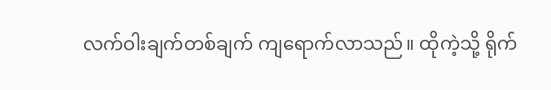လက်ဝါးချက်တစ်ချက် ကျရောက်လာသည်။ ထိုကဲ့သို့ ရိုက်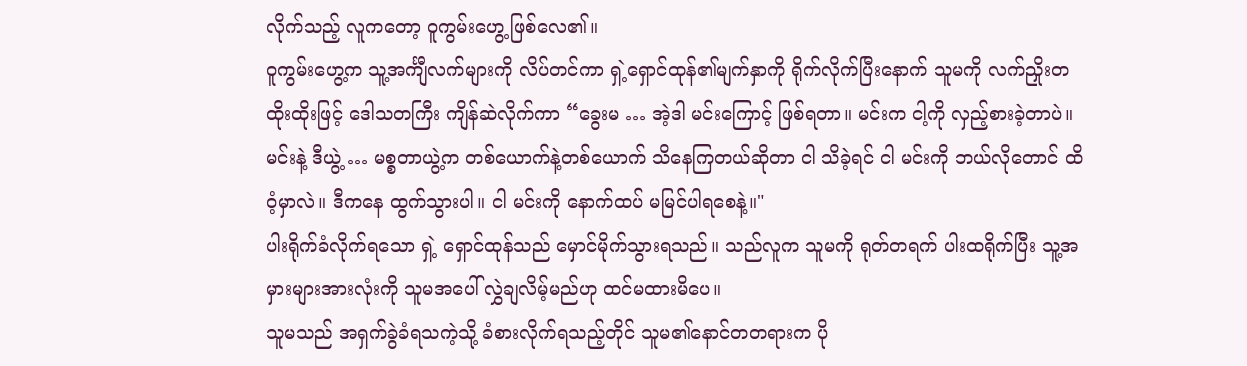လိုက်သည့် လူကတော့ ဝူကွမ်းဟွေ့ ဖြစ်လေ၏။
ဝူကွမ်းဟွေ့က သူ့အင်္ကျီလက်များကို လိပ်တင်ကာ ရှဲ့ရှောင်ထုန်၏မျက်နှာကို ရိုက်လိုက်ပြီးနောက် သူမကို လက်ညှိုးတထိုးထိုးဖြင့် ဒေါသတကြီး ကျိန်ဆဲလိုက်ကာ “ခွေးမ … အဲ့ဒါ မင်းကြောင့် ဖြစ်ရတာ။ မင်းက ငါ့ကို လှည့်စားခဲ့တာပဲ။ မင်းနဲ့ ဒီယွဲ့ … မစ္စတာယွဲ့က တစ်ယောက်နဲ့တစ်ယောက် သိနေကြတယ်ဆိုတာ ငါ သိခဲ့ရင် ငါ မင်းကို ဘယ်လိုတောင် ထိဝံ့မှာလဲ။ ဒီကနေ ထွက်သွားပါ။ ငါ မင်းကို နောက်ထပ် မမြင်ပါရစေနဲ့။"
ပါးရိုက်ခံလိုက်ရသော ရှဲ့ ရှောင်ထုန်သည် မှောင်မိုက်သွားရသည်။ သည်လူက သူမကို ရုတ်တရက် ပါးထရိုက်ပြီး သူ့အမှားများအားလုံးကို သူမအပေါ် လွှဲချလိမ့်မည်ဟု ထင်မထားမိပေ။
သူမသည် အရှက်ခွဲခံရသကဲ့သို့ ခံစားလိုက်ရသည့်တိုင် သူမ၏နောင်တတရားက ပို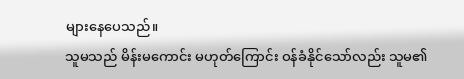များနေပေသည်။
သူမသည် မိန်းမကောင်း မဟုတ်ကြောင်း ဝန်ခံနိုင်သော်လည်း သူမ၏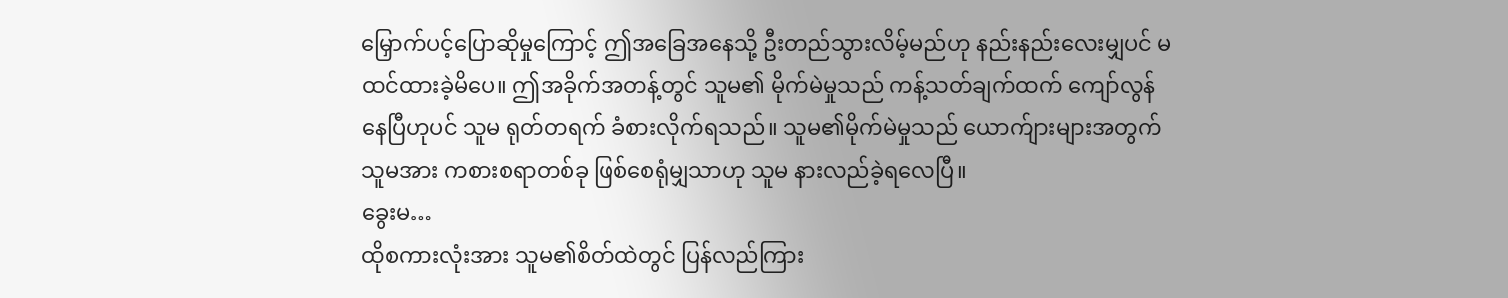မြှောက်ပင့်ပြောဆိုမှုကြောင့် ဤအခြေအနေသို့ ဦးတည်သွားလိမ့်မည်ဟု နည်းနည်းလေးမျှပင် မထင်ထားခဲ့မိပေ။ ဤအခိုက်အတန့်တွင် သူမ၏ မိုက်မဲမှုသည် ကန့်သတ်ချက်ထက် ကျော်လွန်နေပြီဟုပင် သူမ ရုတ်တရက် ခံစားလိုက်ရသည်။ သူမ၏မိုက်မဲမှုသည် ယောက်ျားများအတွက် သူမအား ကစားစရာတစ်ခု ဖြစ်စေရုံမျှသာဟု သူမ နားလည်ခဲ့ရလေပြီ။
ခွေးမ…
ထိုစကားလုံးအား သူမ၏စိတ်ထဲတွင် ပြန်လည်ကြား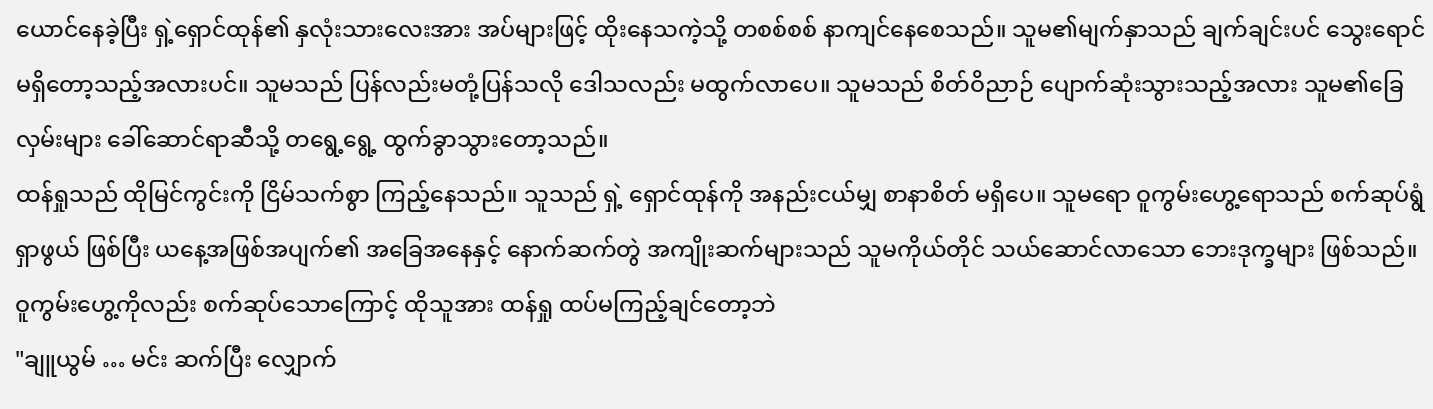ယောင်နေခဲ့ပြီး ရှဲ့ရှောင်ထုန်၏ နှလုံးသားလေးအား အပ်များဖြင့် ထိုးနေသကဲ့သို့ တစစ်စစ် နာကျင်နေစေသည်။ သူမ၏မျက်နှာသည် ချက်ချင်းပင် သွေးရောင်မရှိတော့သည့်အလားပင်။ သူမသည် ပြန်လည်းမတုံ့ပြန်သလို ဒေါသလည်း မထွက်လာပေ။ သူမသည် စိတ်ဝိညာဉ် ပျောက်ဆုံးသွားသည့်အလား သူမ၏ခြေလှမ်းများ ခေါ်ဆောင်ရာဆီသို့ တရွေ့ရွေ့ ထွက်ခွာသွားတော့သည်။
ထန်ရှုသည် ထိုမြင်ကွင်းကို ငြိမ်သက်စွာ ကြည့်နေသည်။ သူသည် ရှဲ့ ရှောင်ထုန်ကို အနည်းငယ်မျှ စာနာစိတ် မရှိပေ။ သူမရော ဝူကွမ်းဟွေ့ရောသည် စက်ဆုပ်ရွံရှာဖွယ် ဖြစ်ပြီး ယနေ့အဖြစ်အပျက်၏ အခြေအနေနှင့် နောက်ဆက်တွဲ အကျိုးဆက်များသည် သူမကိုယ်တိုင် သယ်ဆောင်လာသော ဘေးဒုက္ခများ ဖြစ်သည်။ ဝူကွမ်းဟွေ့ကိုလည်း စက်ဆုပ်သောကြောင့် ထိုသူအား ထန်ရှု ထပ်မကြည့်ချင်တော့ဘဲ
"ချူယွမ် … မင်း ဆက်ပြီး လျှောက်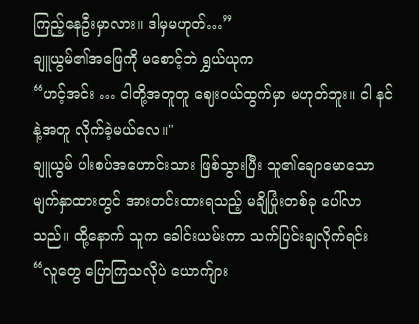ကြည့်နေဦးမှာလား။ ဒါမှမဟုတ်…”
ချူယွမ်၏အဖြေကို မစောင့်ဘဲ ရွှယ်ယုက
“ဟင့်အင်း … ငါတို့အတူတူ ဈေးဝယ်ထွက်မှာ မဟုတ်ဘူး။ ငါ နင်နဲ့အတူ လိုက်ခဲ့မယ်လေ။"
ချူယွမ် ပါးစပ်အဟောင်းသား ဖြစ်သွားပြီး သူ၏ချောမောသော မျက်နှာထားတွင် အားတင်းထားရသည့် မချိပြုံးတစ်ခု ပေါ်လာသည်။ ထို့နောက် သူက ခေါင်းယမ်းကာ သက်ပြင်းချလိုက်ရင်း “လူတွေ ပြောကြသလိုပဲ ယောက်ျား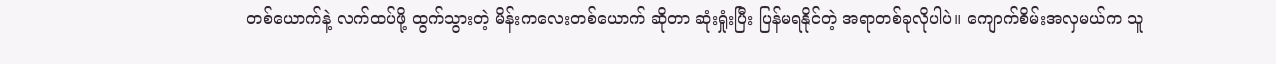တစ်ယောက်နဲ့ လက်ထပ်ဖို့ ထွက်သွားတဲ့ မိန်းကလေးတစ်ယောက် ဆိုတာ ဆုံးရှုံးပြီး ပြန်မရနိုင်တဲ့ အရာတစ်ခုလိုပါပဲ။ ကျောက်စိမ်းအလှမယ်က သူ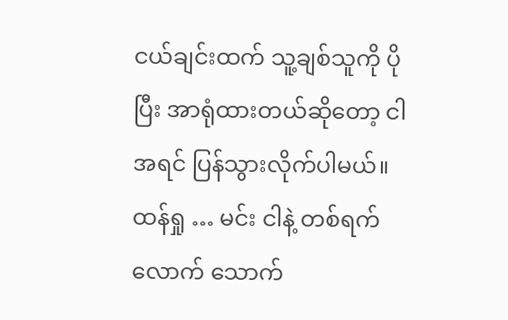ငယ်ချင်းထက် သူ့ချစ်သူကို ပိုပြီး အာရုံထားတယ်ဆိုတော့ ငါ အရင် ပြန်သွားလိုက်ပါမယ်။ ထန်ရှု … မင်း ငါနဲ့ တစ်ရက်လောက် သောက်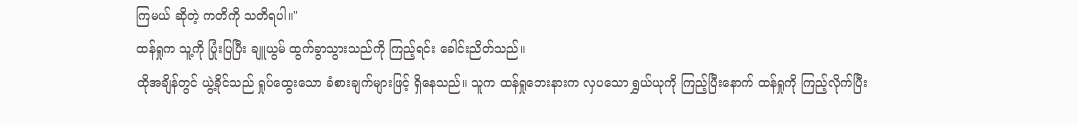ကြမယ် ဆိုတဲ့ ကတိကို သတိရပါ။"
ထန်ရှုက သူ့ကို ပြုံးပြပြီး ချူယွမ် ထွက်ခွာသွားသည်ကို ကြည့်ရင်း ခေါင်းညိတ်သည်။
ထိုအချိန်တွင် ယွဲ့ခိုင်သည် ရှုပ်ထွေးသော ခံစားချက်များဖြင့် ရှိနေသည်။ သူက ထန်ရှုဘေးနားက လှပသော ရွှယ်ယုကို ကြည့်ပြီးနောက် ထန်ရှုကို ကြည့်လိုက်ပြီး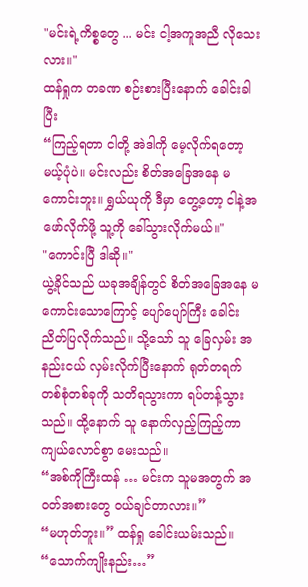"မင်းရဲ့ကိစ္စတွေ ... မင်း ငါ့အကူအညီ လိုသေးလား။"
ထန်ရှုက တခဏ စဉ်းစားပြီးနောက် ခေါင်းခါပြီး
“ကြည့်ရတာ ငါတို့ အဲဒါကို မေ့လိုက်ရတော့မယ့်ပုံပဲ။ မင်းလည်း စိတ်အခြေအနေ မကောင်းဘူး။ ရွှယ်ယုကို ဒီမှာ တွေ့တော့ ငါနဲ့အဖော်လိုက်ဖို့ သူ့ကို ခေါ်သွားလိုက်မယ်။"
"ကောင်းပြီ ဒါဆို။"
ယွဲ့ခိုင်သည် ယခုအချိန်တွင် စိတ်အခြေအနေ မကောင်းသောကြောင့် ပျော်ပျော်ကြီး ခေါင်းညိတ်ပြလိုက်သည်။ သို့သော် သူ ခြေလှမ်း အနည်းငယ် လှမ်းလိုက်ပြီးနောက် ရုတ်တရက် တစ်စုံတစ်ခုကို သတိရသွားကာ ရပ်တန့်သွားသည်။ ထို့နောက် သူ နောက်လှည့်ကြည့်ကာ ကျယ်လောင်စွာ မေးသည်။
“အစ်ကိုကြီးထန် … မင်းက သူမအတွက် အဝတ်အစားတွေ ဝယ်ချင်တာလား။”
“မဟုတ်ဘူး။” ထန်ရှု ခေါင်းယမ်းသည်။
“သောက်ကျိုးနည်း…”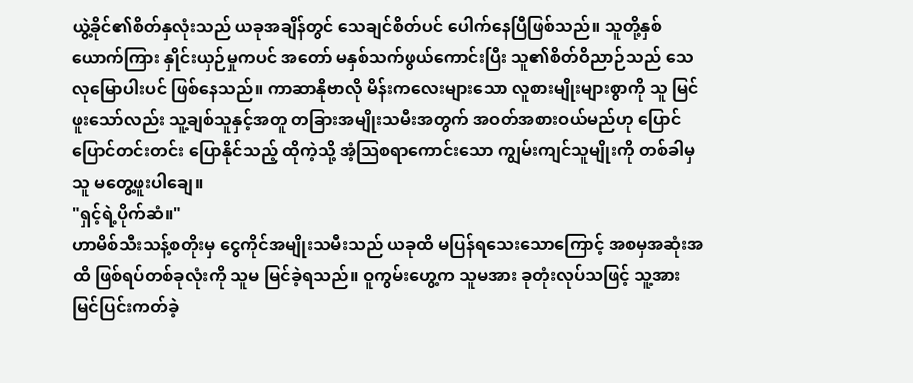ယွဲ့ခိုင်၏စိတ်နှလုံးသည် ယခုအချိန်တွင် သေချင်စိတ်ပင် ပေါက်နေပြီဖြစ်သည်။ သူတို့နှစ်ယောက်ကြား နှိုင်းယှဉ်မှုကပင် အတော် မနှစ်သက်ဖွယ်ကောင်းပြီး သူ၏စိတ်ဝိညာဉ်သည် သေလုမြောပါးပင် ဖြစ်နေသည်။ ကာဆာနိုဗာလို မိန်းကလေးများသော လူစားမျိုးများစွာကို သူ မြင်ဖူးသော်လည်း သူ့ချစ်သူနှင့်အတူ တခြားအမျိုးသမီးအတွက် အဝတ်အစားဝယ်မည်ဟု ပြောင်ပြောင်တင်းတင်း ပြောနိုင်သည့် ထိုကဲ့သို့ အံ့သြစရာကောင်းသော ကျွမ်းကျင်သူမျိုးကို တစ်ခါမှ သူ မတွေ့ဖူးပါချေ။
"ရှင့်ရဲ့ပိုက်ဆံ။"
ဟာမိစ်သီးသန့်စတိုးမှ ငွေကိုင်အမျိုးသမီးသည် ယခုထိ မပြန်ရသေးသောကြောင့် အစမှအဆုံးအထိ ဖြစ်ရပ်တစ်ခုလုံးကို သူမ မြင်ခဲ့ရသည်။ ဝူကွမ်းဟွေ့က သူမအား ခုတုံးလုပ်သဖြင့် သူ့အား မြင်ပြင်းကတ်ခဲ့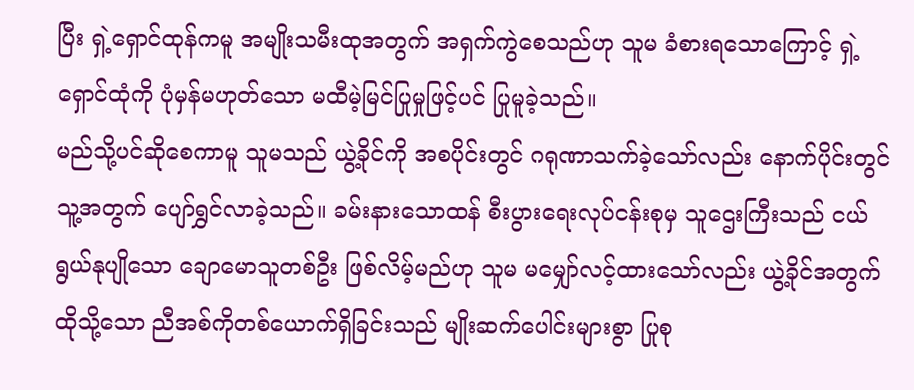ပြီး ရှဲ့ရှောင်ထုန်ကမူ အမျိုးသမီးထုအတွက် အရှက်ကွဲစေသည်ဟု သူမ ခံစားရသောကြောင့် ရှဲ့ရှောင်ထုံကို ပုံမှန်မဟုတ်သော မထီမဲ့မြင်ပြုမှုဖြင့်ပင် ပြုမူခဲ့သည်။
မည်သို့ပင်ဆိုစေကာမူ သူမသည် ယွဲ့ခိုင်ကို အစပိုင်းတွင် ဂရုဏာသက်ခဲ့သော်လည်း နောက်ပိုင်းတွင် သူ့အတွက် ပျော်ရွှင်လာခဲ့သည်။ ခမ်းနားသောထန် စီးပွားရေးလုပ်ငန်းစုမှ သူဌေးကြီးသည် ငယ်ရွယ်နုပျိုသော ချောမောသူတစ်ဦး ဖြစ်လိမ့်မည်ဟု သူမ မမျှော်လင့်ထားသော်လည်း ယွဲ့ခိုင်အတွက် ထိုသို့သော ညီအစ်ကိုတစ်ယောက်ရှိခြင်းသည် မျိုးဆက်ပေါင်းများစွာ ပြုစု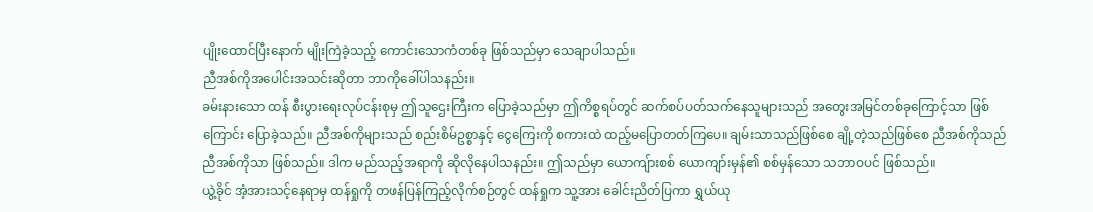ပျိုးထောင်ပြီးနောက် မျိုးကြဲခဲ့သည့် ကောင်းသောကံတစ်ခု ဖြစ်သည်မှာ သေချာပါသည်။
ညီအစ်ကိုအပေါင်းအသင်းဆိုတာ ဘာကိုခေါ်ပါသနည်း။
ခမ်းနားသော ထန် စီးပွားရေးလုပ်ငန်းစုမှ ဤသူဌေးကြီးက ပြောခဲ့သည်မှာ ဤကိစ္စရပ်တွင် ဆက်စပ်ပတ်သက်နေသူများသည် အတွေးအမြင်တစ်ခုကြောင့်သာ ဖြစ်ကြောင်း ပြောခဲ့သည်။ ညီအစ်ကိုများသည် စည်းစိမ်ဥစ္စာနှင့် ငွေကြေးကို စကားထဲ ထည့်မပြောတတ်ကြပေ။ ချမ်းသာသည်ဖြစ်စေ ချို့တဲ့သည်ဖြစ်စေ ညီအစ်ကိုသည် ညီအစ်ကိုသာ ဖြစ်သည်။ ဒါက မည်သည့်အရာကို ဆိုလိုနေပါသနည်း။ ဤသည်မှာ ယောကျ်ားစစ် ယောကျာ်းမှန်၏ စစ်မှန်သော သဘာဝပင် ဖြစ်သည်။
ယွဲ့ခိုင် အံ့အားသင့်နေရာမှ ထန်ရှုကို တဖန်ပြန်ကြည့်လိုက်စဉ်တွင် ထန်ရှုက သူ့အား ခေါင်းညိတ်ပြကာ ရွှယ်ယု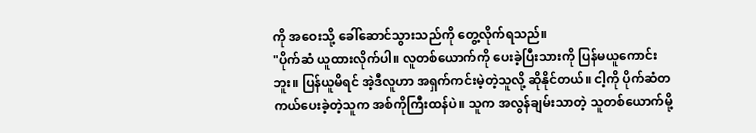ကို အဝေးသို့ ခေါ်ဆောင်သွားသည်ကို တွေ့လိုက်ရသည်။
"ပိုက်ဆံ ယူထားလိုက်ပါ။ လူတစ်ယောက်ကို ပေးခဲ့ပြီးသားကို ပြန်မယူကောင်းဘူး။ ပြန်ယူမိရင် အဲ့ဒီလူဟာ အရှက်ကင်းမဲ့တဲ့သူလို့ ဆိုနိုင်တယ်။ ငါ့ကို ပိုက်ဆံတကယ်ပေးခဲ့တဲ့သူက အစ်ကိုကြီးထန်ပဲ။ သူက အလွန်ချမ်းသာတဲ့ သူတစ်ယောက်မို့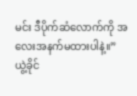မင်း ဒီပိုက်ဆံလောက်ကို အလေးအနက်မထားပါနဲ့။”
ယွဲ့ခိုင်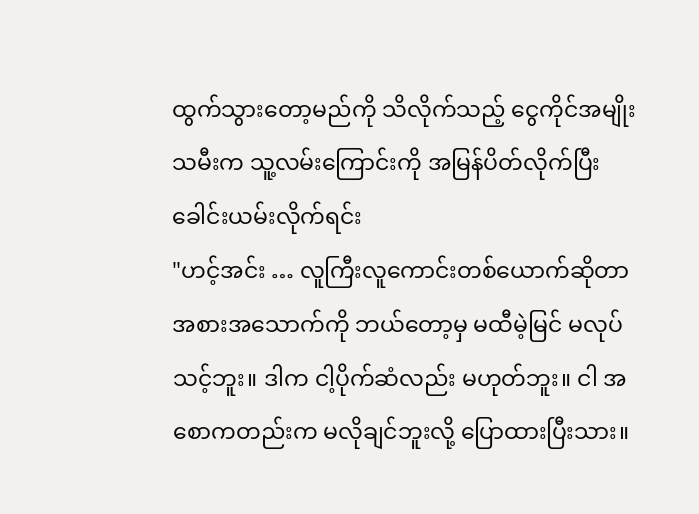ထွက်သွားတော့မည်ကို သိလိုက်သည့် ငွေကိုင်အမျိုးသမီးက သူ့လမ်းကြောင်းကို အမြန်ပိတ်လိုက်ပြီး ခေါင်းယမ်းလိုက်ရင်း
"ဟင့်အင်း … လူကြီးလူကောင်းတစ်ယောက်ဆိုတာ အစားအသောက်ကို ဘယ်တော့မှ မထီမဲ့မြင် မလုပ်သင့်ဘူး။ ဒါက ငါ့ပိုက်ဆံလည်း မဟုတ်ဘူး။ ငါ အစောကတည်းက မလိုချင်ဘူးလို့ ပြောထားပြီးသား။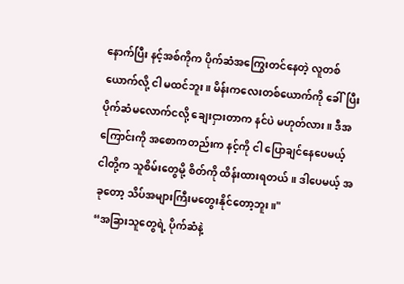နောက်ပြီး နင့်အစ်ကိုက ပိုက်ဆံအကြွေးတင်နေတဲ့ လူတစ်ယောက်လို့ ငါ မထင်ဘူး။ မိန်းကလေးတစ်ယောက်ကို ခေါ်ပြီး ပိုက်ဆံမလောက်ငလို့ ချေးငှားတာက နင်ပဲ မဟုတ်လား။ ဒီအကြောင်းကို အစောကတည်းက နင့်ကို ငါ ပြောချင်နေပေမယ့် ငါတို့က သူစိမ်းတွေမို့ စိတ်ကို ထိန်းထားရတယ်။ ဒါပေမယ့် အခုတော့ သိပ်အများကြီးမတွေးနိုင်တော့ဘူး။"
“အခြားသူတွေရဲ့ ပိုက်ဆံနဲ့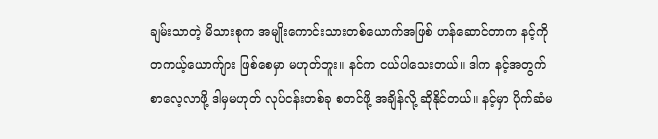ချမ်းသာတဲ့ မိသားစုက အမျိုးကောင်းသားတစ်ယောက်အဖြစ် ဟန်ဆောင်တာက နင့်ကို တကယ့်ယောက်ျား ဖြစ်စေမှာ မဟုတ်ဘူး။ နင်က ငယ်ပါသေးတယ်။ ဒါက နင့်အတွက် စာလေ့လာဖို့ ဒါမှမဟုတ် လုပ်ငန်းတစ်ခု စတင်ဖို့ အချိန်လို့ ဆိုနိုင်တယ်။ နင့်မှာ ပိုက်ဆံမ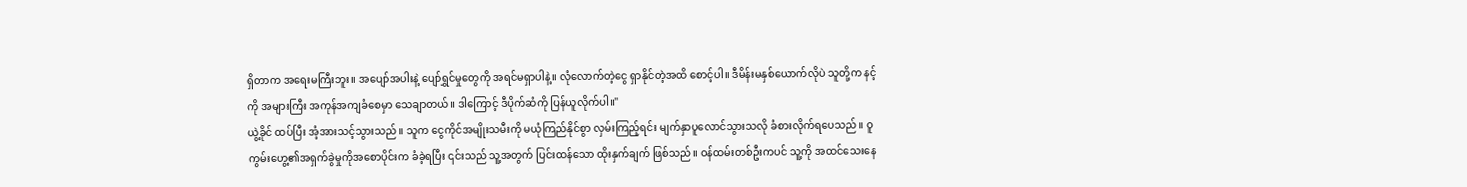ရှိတာက အရေးမကြီးဘူး။ အပျော်အပါးနဲ့ ပျော်ရွှင်မှုတွေကို အရင်မရှာပါနဲ့။ လုံလောက်တဲ့ငွေ ရှာနိုင်တဲ့အထိ စောင့်ပါ။ ဒီမိန်းမနှစ်ယောက်လိုပဲ သူတို့က နင့်ကို အများကြီး အကုန်အကျခံစေမှာ သေချာတယ်။ ဒါကြောင့် ဒီပိုက်ဆံကို ပြန်ယူလိုက်ပါ။"
ယွဲ့ခိုင် ထပ်ပြီး အံ့အားသင့်သွားသည်။ သူက ငွေကိုင်အမျိုးသမီးကို မယုံကြည်နိုင်စွာ လှမ်းကြည့်ရင်း မျက်နှာပူလောင်သွားသလို ခံစားလိုက်ရပေသည်။ ဝူကွမ်းဟွေ့၏အရှက်ခွဲမှုကိုအစောပိုင်းက ခံခဲ့ရပြီး ၎င်းသည် သူ့အတွက် ပြင်းထန်သော ထိုးနှက်ချက် ဖြစ်သည်။ ဝန်ထမ်းတစ်ဦးကပင် သူ့ကို အထင်သေးနေ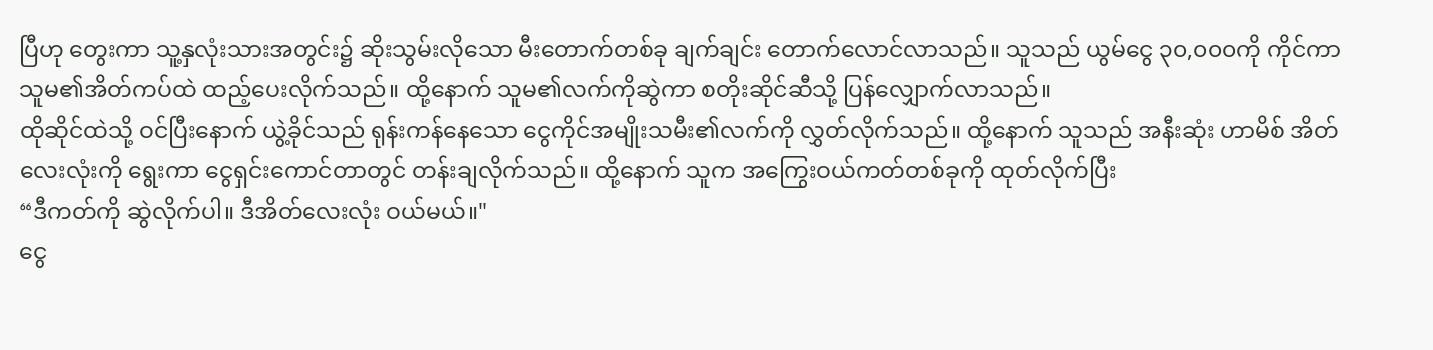ပြီဟု တွေးကာ သူ့နှလုံးသားအတွင်း၌ ဆိုးသွမ်းလိုသော မီးတောက်တစ်ခု ချက်ချင်း တောက်လောင်လာသည်။ သူသည် ယွမ်ငွေ ၃၀,၀၀၀ကို ကိုင်ကာ သူမ၏အိတ်ကပ်ထဲ ထည့်ပေးလိုက်သည်။ ထို့နောက် သူမ၏လက်ကိုဆွဲကာ စတိုးဆိုင်ဆီသို့ ပြန်လျှောက်လာသည်။
ထိုဆိုင်ထဲသို့ ဝင်ပြီးနောက် ယွဲ့ခိုင်သည် ရုန်းကန်နေသော ငွေကိုင်အမျိုးသမီး၏လက်ကို လွှတ်လိုက်သည်။ ထို့နောက် သူသည် အနီးဆုံး ဟာမိစ် အိတ်လေးလုံးကို ရွေးကာ ငွေရှင်းကောင်တာတွင် တန်းချလိုက်သည်။ ထို့နောက် သူက အကြွေးဝယ်ကတ်တစ်ခုကို ထုတ်လိုက်ပြီး
“ဒီကတ်ကို ဆွဲလိုက်ပါ။ ဒီအိတ်လေးလုံး ဝယ်မယ်။"
ငွေ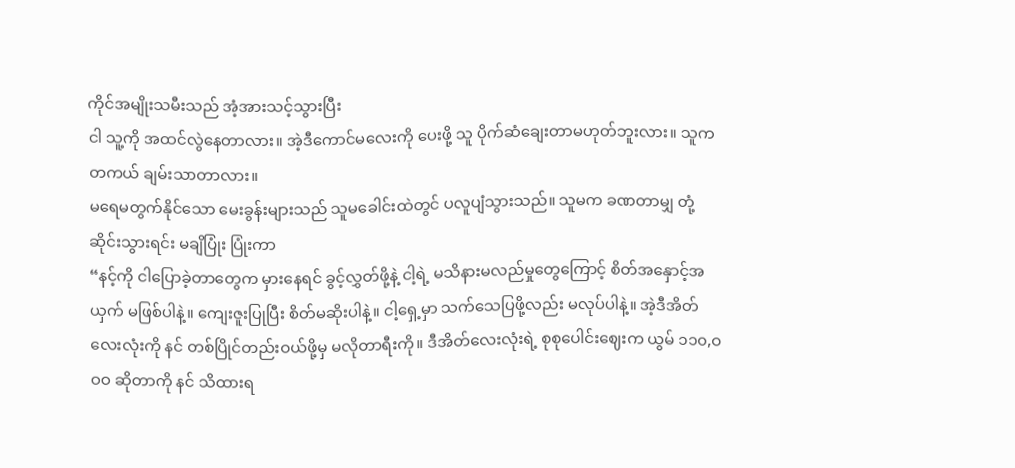ကိုင်အမျိုးသမီးသည် အံ့အားသင့်သွားပြီး
ငါ သူ့ကို အထင်လွဲနေတာလား။ အဲ့ဒီကောင်မလေးကို ပေးဖို့ သူ ပိုက်ဆံချေးတာမဟုတ်ဘူးလား။ သူက တကယ် ချမ်းသာတာလား။
မရေမတွက်နိုင်သော မေးခွန်းများသည် သူမခေါင်းထဲတွင် ပလူပျံသွားသည်။ သူမက ခဏတာမျှ တုံ့ဆိုင်းသွားရင်း မချိပြုံး ပြုံးကာ
“နင့်ကို ငါပြောခဲ့တာတွေက မှားနေရင် ခွင့်လွှတ်ဖို့နဲ့ ငါ့ရဲ့ မသိနားမလည်မှုတွေကြောင့် စိတ်အနှောင့်အယှက် မဖြစ်ပါနဲ့။ ကျေးဇူးပြုပြီး စိတ်မဆိုးပါနဲ့။ ငါ့ရှေ့မှာ သက်သေပြဖို့လည်း မလုပ်ပါနဲ့။ အဲ့ဒီအိတ်လေးလုံးကို နင် တစ်ပြိုင်တည်းဝယ်ဖို့မှ မလိုတာရီးကို။ ဒီအိတ်လေးလုံးရဲ့ စုစုပေါင်းဈေးက ယွမ် ၁၁၀,ဝဝဝ ဆိုတာကို နင် သိထားရ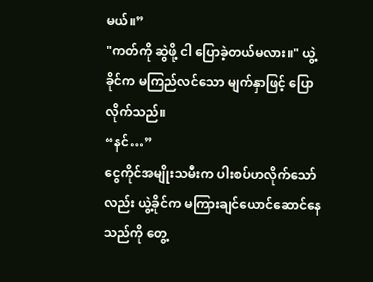မယ်။”
"ကတ်ကို ဆွဲဖို့ ငါ ပြောခဲ့တယ်မလား။" ယွဲ့ခိုင်က မကြည်လင်သော မျက်နှာဖြင့် ပြောလိုက်သည်။
“နင်…”
ငွေကိုင်အမျိုးသမီးက ပါးစပ်ဟလိုက်သော်လည်း ယွဲ့ခိုင်က မကြားချင်ယောင်ဆောင်နေသည်ကို တွေ့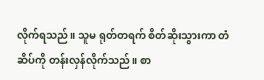လိုက်ရသည်။ သူမ ရုတ်တရက် စိတ်ဆိုးသွားကာ တံဆိပ်ကို တန်းလှန်လိုက်သည်။ စာ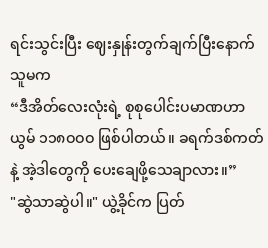ရင်းသွင်းပြီး ဈေးနှုန်းတွက်ချက်ပြီးနောက် သူမက
“ဒီအိတ်လေးလုံးရဲ့ စုစုပေါင်းပမာဏဟာ ယွမ် ၁၁၈ဝဝဝ ဖြစ်ပါတယ်။ ခရက်ဒစ်ကတ်နဲ့ အဲ့ဒါတွေကို ပေးချေဖို့သေချာလား။”
"ဆွဲသာဆွဲပါ။" ယွဲ့ခိုင်က ပြတ်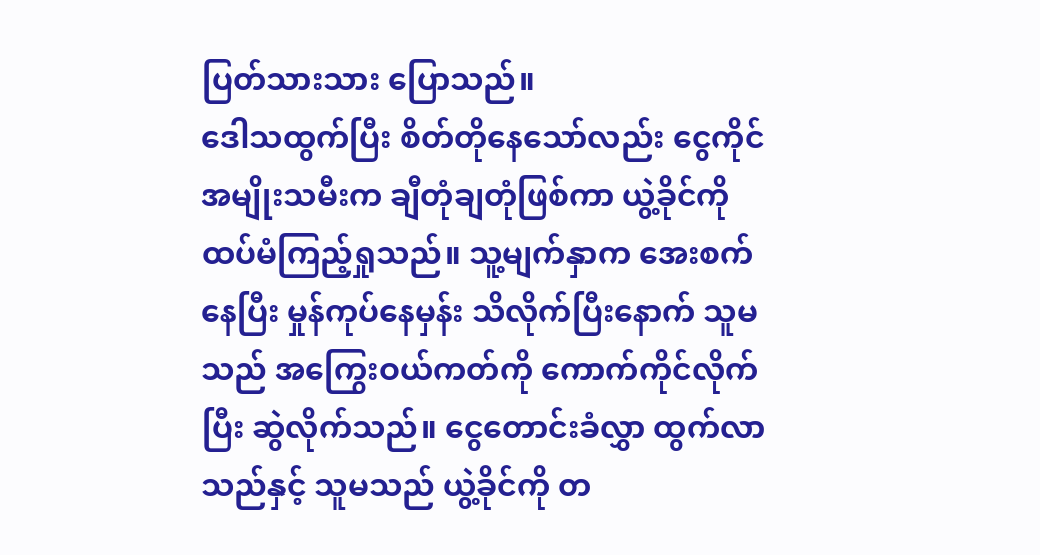ပြတ်သားသား ပြောသည်။
ဒေါသထွက်ပြီး စိတ်တိုနေသော်လည်း ငွေကိုင်အမျိုးသမီးက ချီတုံချတုံဖြစ်ကာ ယွဲ့ခိုင်ကို ထပ်မံကြည့်ရှုသည်။ သူ့မျက်နှာက အေးစက်နေပြီး မှုန်ကုပ်နေမှန်း သိလိုက်ပြီးနောက် သူမသည် အကြွေးဝယ်ကတ်ကို ကောက်ကိုင်လိုက်ပြီး ဆွဲလိုက်သည်။ ငွေတောင်းခံလွှာ ထွက်လာသည်နှင့် သူမသည် ယွဲ့ခိုင်ကို တ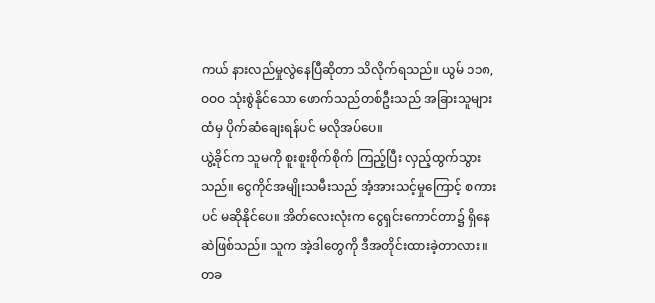ကယ် နားလည်မှုလွဲနေပြီဆိုတာ သိလိုက်ရသည်။ ယွမ် ၁၁၈,ဝဝဝ သုံးစွဲနိုင်သော ဖောက်သည်တစ်ဦးသည် အခြားသူများထံမှ ပိုက်ဆံချေးရန်ပင် မလိုအပ်ပေ။
ယွဲ့ခိုင်က သူမကို စူးစူးစိုက်စိုက် ကြည့်ပြီး လှည့်ထွက်သွားသည်။ ငွေကိုင်အမျိုးသမီးသည် အံ့အားသင့်မှုကြောင့် စကားပင် မဆိုနိုင်ပေ။ အိတ်လေးလုံးက ငွေရှင်းကောင်တာ၌ ရှိနေဆဲဖြစ်သည်။ သူက အဲ့ဒါတွေကို ဒီအတိုင်းထားခဲ့တာလား။ တခ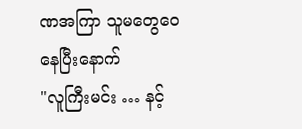ဏအကြာ သူမတွေဝေနေပြီးနောက်
"လူကြီးမင်း … နင့်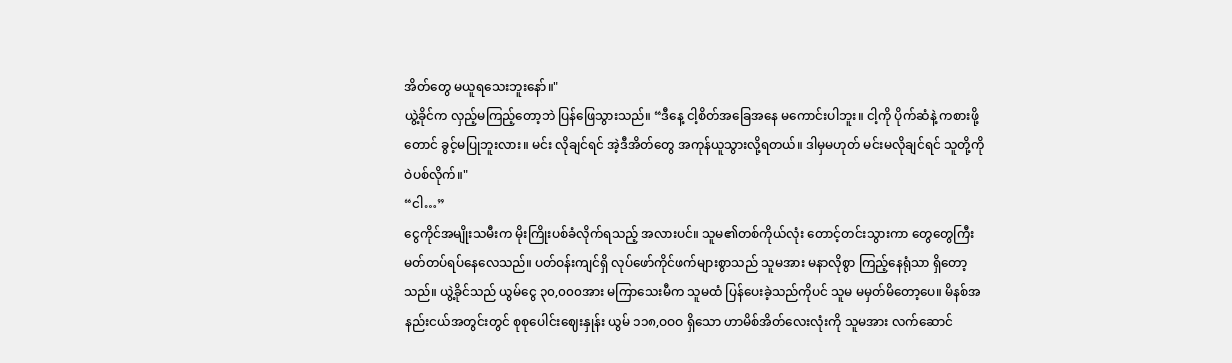အိတ်တွေ မယူရသေးဘူးနော်။"
ယွဲ့ခိုင်က လှည့်မကြည့်တော့ဘဲ ပြန်ဖြေသွားသည်။ “ဒီနေ့ ငါ့စိတ်အခြေအနေ မကောင်းပါဘူး။ ငါ့ကို ပိုက်ဆံနဲ့ ကစားဖို့တောင် ခွင့်မပြုဘူးလား။ မင်း လိုချင်ရင် အဲ့ဒီအိတ်တွေ အကုန်ယူသွားလို့ရတယ်။ ဒါမှမဟုတ် မင်းမလိုချင်ရင် သူတို့ကို ဝဲပစ်လိုက်။"
“ငါ…”
ငွေကိုင်အမျိုးသမီးက မိုးကြိုးပစ်ခံလိုက်ရသည့် အလားပင်။ သူမ၏တစ်ကိုယ်လုံး တောင့်တင်းသွားကာ တွေတွေကြီး မတ်တပ်ရပ်နေလေသည်။ ပတ်ဝန်းကျင်ရှိ လုပ်ဖော်ကိုင်ဖက်များစွာသည် သူမအား မနာလိုစွာ ကြည့်နေရုံသာ ရှိတော့သည်။ ယွဲ့ခိုင်သည် ယွမ်ငွေ ၃၀,၀၀၀အား မကြာသေးမီက သူမထံ ပြန်ပေးခဲ့သည်ကိုပင် သူမ မမှတ်မိတော့ပေ။ မိနစ်အနည်းငယ်အတွင်းတွင် စုစုပေါင်းဈေးနှုန်း ယွမ် ၁၁၈,ဝဝဝ ရှိသော ဟာမိစ်အိတ်လေးလုံးကို သူမအား လက်ဆောင်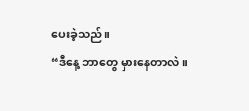ပေးခဲ့သည်။
“ဒီနေ့ ဘာတွေ မှားနေတာလဲ။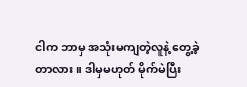ငါက ဘာမှ အသုံးမကျတဲ့လူနဲ့ တွေ့ခဲ့တာလား။ ဒါမှမဟုတ် မိုက်မဲပြီး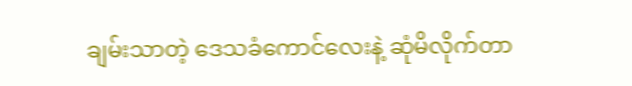ချမ်းသာတဲ့ ဒေသခံကောင်လေးနဲ့ ဆုံမိလိုက်တာ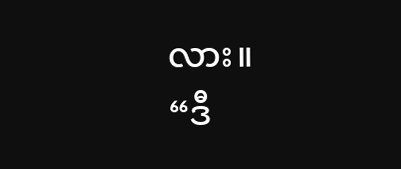လား။
“ဒီ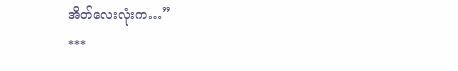အိတ်လေးလုံးက…”
***